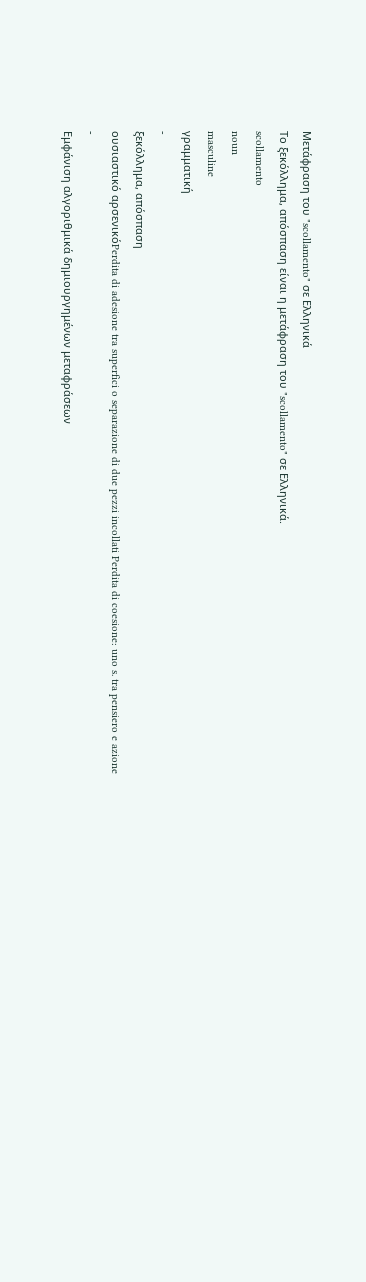Μετάφραση του "scollamento" σε Ελληνικά
Το ξεκόλλημα, απόσπαση είναι η μετάφραση του "scollamento" σε Ελληνικά.
scollamento
noun
masculine
γραμματική
-
ξεκόλλημα, απόσπαση
ουσιαστικό αρσενικόPerdita di adesione tra superfici o separazione di due pezzi incollati Perdita di coesione: uno s. tra pensiero e azione
-
Εμφάνιση αλγοριθμικά δημιουργημένων μεταφράσεων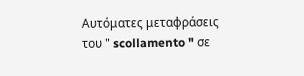Αυτόματες μεταφράσεις του " scollamento " σε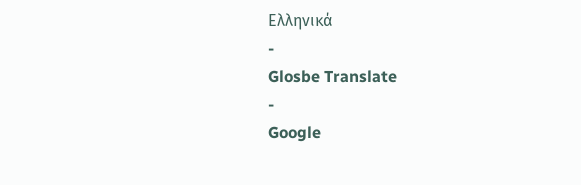Ελληνικά
-
Glosbe Translate
-
Google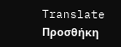Translate
Προσθήκη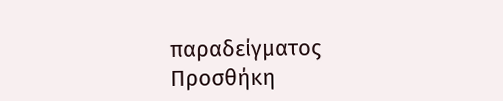παραδείγματος
Προσθήκη